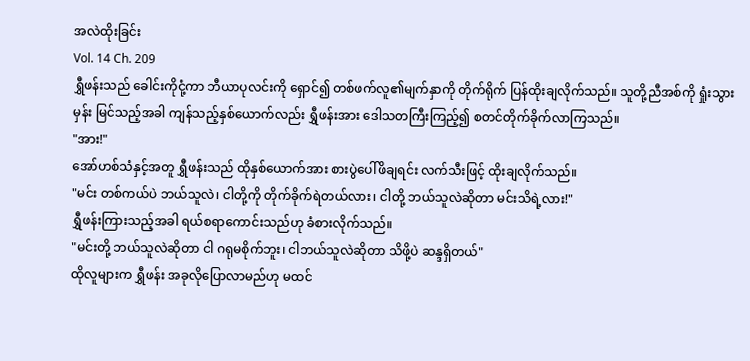အလဲထိုးခြင်း
Vol. 14 Ch. 209
ရွှီဖန်းသည် ခေါင်းကိုငုံ့ကာ ဘီယာပုလင်းကို ရှောင်၍ တစ်ဖက်လူ၏မျက်နှာကို တိုက်ရိုက် ပြန်ထိုးချလိုက်သည်။ သူတို့ညီအစ်ကို ရှုံးသွားမှန်း မြင်သည့်အခါ ကျန်သည့်နှစ်ယောက်လည်း ရွှီဖန်းအား ဒေါသတကြီးကြည့်၍ စတင်တိုက်ခိုက်လာကြသည်။
"အား!"
အော်ဟစ်သံနှင့်အတူ ရွှီဖန်းသည် ထိုနှစ်ယောက်အား စားပွဲပေါ်ဖိချရင်း လက်သီးဖြင့် ထိုးချလိုက်သည်။
"မင်း တစ်ကယ်ပဲ ဘယ်သူလဲ၊ ငါတို့ကို တိုက်ခိုက်ရဲတယ်လား၊ ငါတို့ ဘယ်သူလဲဆိုတာ မင်းသိရဲ့လား!"
ရွှီဖန်းကြားသည့်အခါ ရယ်စရာကောင်းသည်ဟု ခံစားလိုက်သည်။
"မင်းတို့ ဘယ်သူလဲဆိုတာ ငါ ဂရုမစိုက်ဘူး၊ ငါဘယ်သူလဲဆိုတာ သိဖို့ပဲ ဆန္ဒရှိတယ်"
ထိုလူများက ရွှီဖန်း အခုလိုပြောလာမည်ဟု မထင်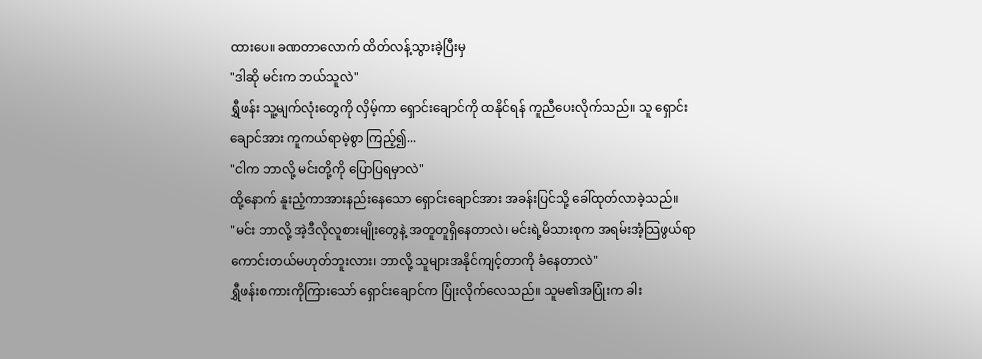ထားပေ။ ခဏတာလောက် ထိတ်လန့်သွားခဲ့ပြီးမှ
"ဒါဆို မင်းက ဘယ်သူလဲ"
ရွှီဖန်း သူ့မျက်လုံးတွေကို လှိမ့်ကာ ရှောင်းချောင်ကို ထနိုင်ရန် ကူညီပေးလိုက်သည်။ သူ ရှောင်းချောင်အား ကူကယ်ရာမဲ့စွာ ကြည့်၍...
"ငါက ဘာလို့ မင်းတို့ကို ပြောပြရမှာလဲ"
ထို့နောက် နူးညံ့ကာအားနည်းနေသော ရှောင်းချောင်အား အခန်းပြင်သို့ ခေါ်ထုတ်လာခဲ့သည်။
"မင်း ဘာလို့ အဲ့ဒီလိုလူစားမျိုးတွေနဲ့ အတူတူရှိနေတာလဲ၊ မင်းရဲ့မိသားစုက အရမ်းအံ့သြဖွယ်ရာကောင်းတယ်မဟုတ်ဘူးလား၊ ဘာလို့ သူများအနိုင်ကျင့်တာကို ခံနေတာလဲ"
ရွှီဖန်းစကားကိုကြားသော် ရှောင်းချောင်က ပြုံးလိုက်လေသည်။ သူမ၏အပြုံးက ခါး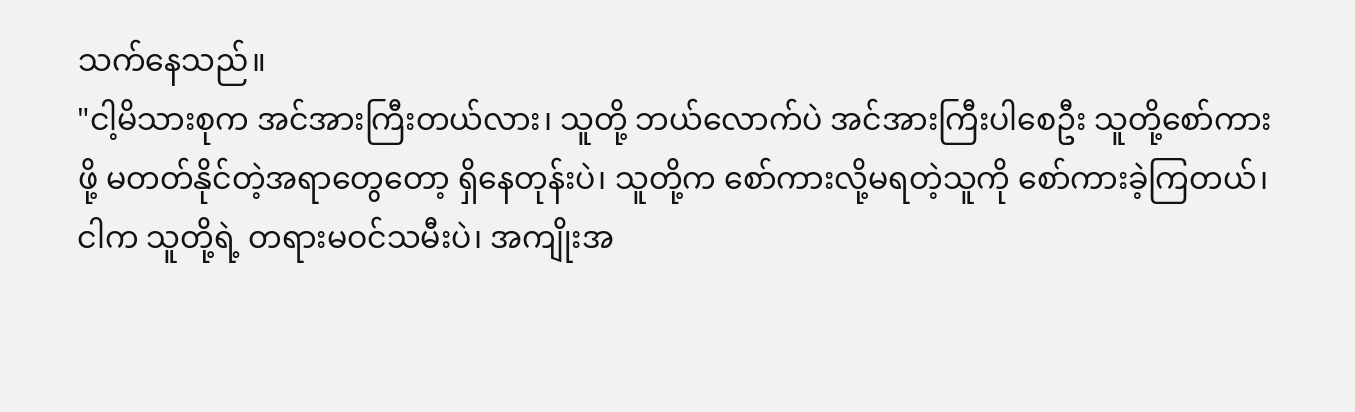သက်နေသည်။
"ငါ့မိသားစုက အင်အားကြီးတယ်လား၊ သူတို့ ဘယ်လောက်ပဲ အင်အားကြီးပါစေဦး သူတို့စော်ကားဖို့ မတတ်နိုင်တဲ့အရာတွေတော့ ရှိနေတုန်းပဲ၊ သူတို့က စော်ကားလို့မရတဲ့သူကို စော်ကားခဲ့ကြတယ်၊ ငါက သူတို့ရဲ့ တရားမဝင်သမီးပဲ၊ အကျိုးအ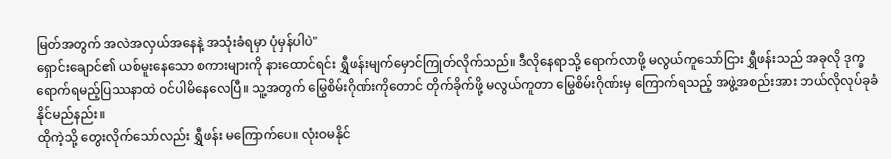မြတ်အတွက် အလဲအလှယ်အနေနဲ့ အသုံးခံရမှာ ပုံမှန်ပါပဲ"
ရှောင်းချောင်၏ ယစ်မူးနေသော စကားများကို နားထောင်ရင်း ရွှီဖန်းမျက်မှောင်ကြုတ်လိုက်သည်။ ဒီလိုနေရာသို့ ရောက်လာဖို့ မလွယ်ကူသော်ငြား ရွှီဖန်းသည် အခုလို ဒုက္ခရောက်ရမည့်ပြဿနာထဲ ဝင်ပါမိနေလေပြီ။ သူ့အတွက် မြွေစိမ်းဂိုဏ်းကိုတောင် တိုက်ခိုက်ဖို့ မလွယ်ကူတာ မြွေစိမ်းဂိုဏ်းမှ ကြောက်ရသည့် အဖွဲ့အစည်းအား ဘယ်လိုလုပ်ခုခံနိုင်မည်နည်း။
ထိုကဲ့သို့ တွေးလိုက်သော်လည်း ရွှီဖန်း မကြောက်ပေ။ လုံးဝမနိုင်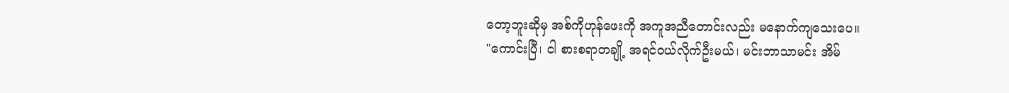တော့ဘူးဆိုမှ အစ်ကိုဟုန်ဖေးကို အကူအညီတောင်းလည်း မနောက်ကျသေးပေ။
"ကောင်းပြီ၊ ငါ စားစရာတချို့ အရင်ဝယ်လိုက်ဦးမယ်၊ မင်းဘာသာမင်း အိမ်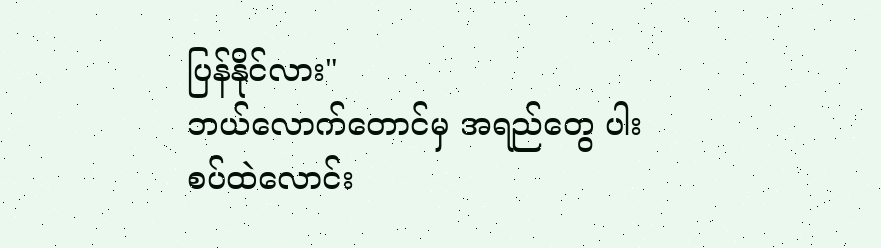ပြန်နိုင်လား"
ဘယ်လောက်တောင်မှ အရည်တွေ ပါးစပ်ထဲလောင်း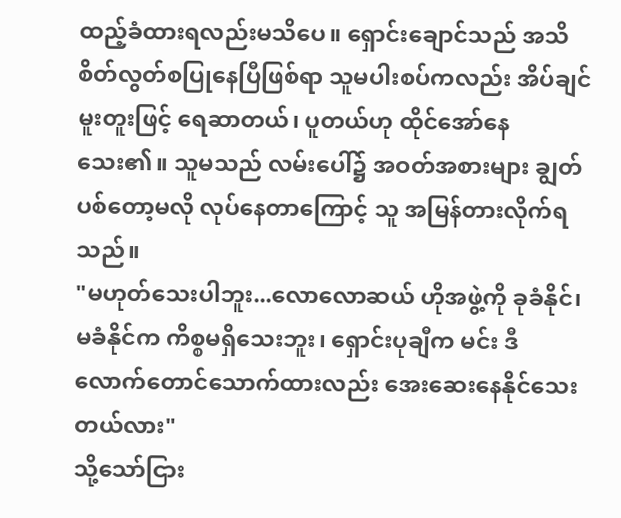ထည့်ခံထားရလည်းမသိပေ။ ရှောင်းချောင်သည် အသိစိတ်လွတ်စပြုနေပြီဖြစ်ရာ သူမပါးစပ်ကလည်း အိပ်ချင်မူးတူးဖြင့် ရေဆာတယ်၊ ပူတယ်ဟု ထိုင်အော်နေသေး၏။ သူမသည် လမ်းပေါ်၌ အဝတ်အစားများ ချွတ်ပစ်တော့မလို လုပ်နေတာကြောင့် သူ အမြန်တားလိုက်ရသည်။
"မဟုတ်သေးပါဘူး...လောလောဆယ် ဟိုအဖွဲ့ကို ခုခံနိုင်၊ မခံနိုင်က ကိစ္စမရှိသေးဘူး၊ ရှောင်းပုချီက မင်း ဒီလောက်တောင်သောက်ထားလည်း အေးဆေးနေနိုင်သေးတယ်လား"
သို့သော်ငြား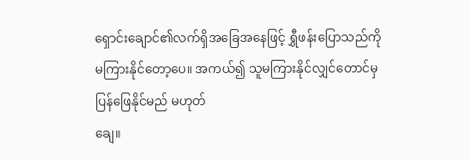ရှောင်းချောင်၏လက်ရှိအခြေအနေဖြင့် ရွှီဖန်းပြောသည်ကို မကြားနိုင်တော့ပေ။ အကယ်၍ သူမကြားနိုင်လျှင်တောင်မှ ပြန်ဖြေနိုင်မည် မဟုတ်
ချေ။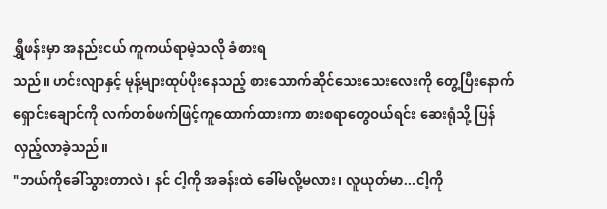ရွှီဖန်းမှာ အနည်းငယ် ကူကယ်ရာမဲ့သလို ခံစားရ
သည်။ ဟင်းလျာနှင့် မုန့်များထုပ်ပိုးနေသည့် စားသောက်ဆိုင်သေးသေးလေးကို တွေ့ပြီးနောက် ရှောင်းချောင်ကို လက်တစ်ဖက်ဖြင့်ကူထောက်ထားကာ စားစရာတွေဝယ်ရင်း ဆေးရုံသို့ ပြန်လှည့်လာခဲ့သည်။
"ဘယ်ကိုခေါ်သွားတာလဲ၊ နင် ငါ့ကို အခန်းထဲ ခေါ်မလို့မလား၊ လူယုတ်မာ...ငါ့ကို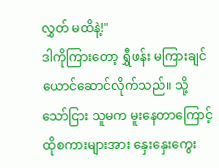လွှတ် မထိနဲ့!"
ဒါကိုကြားတော့ ရွှီဖန်း မကြားချင်ယောင်ဆောင်လိုက်သည်။ သို့သော်ငြား သူမက မူးနေတာကြောင့် ထိုစကားများအား နှေးနှေးကွေး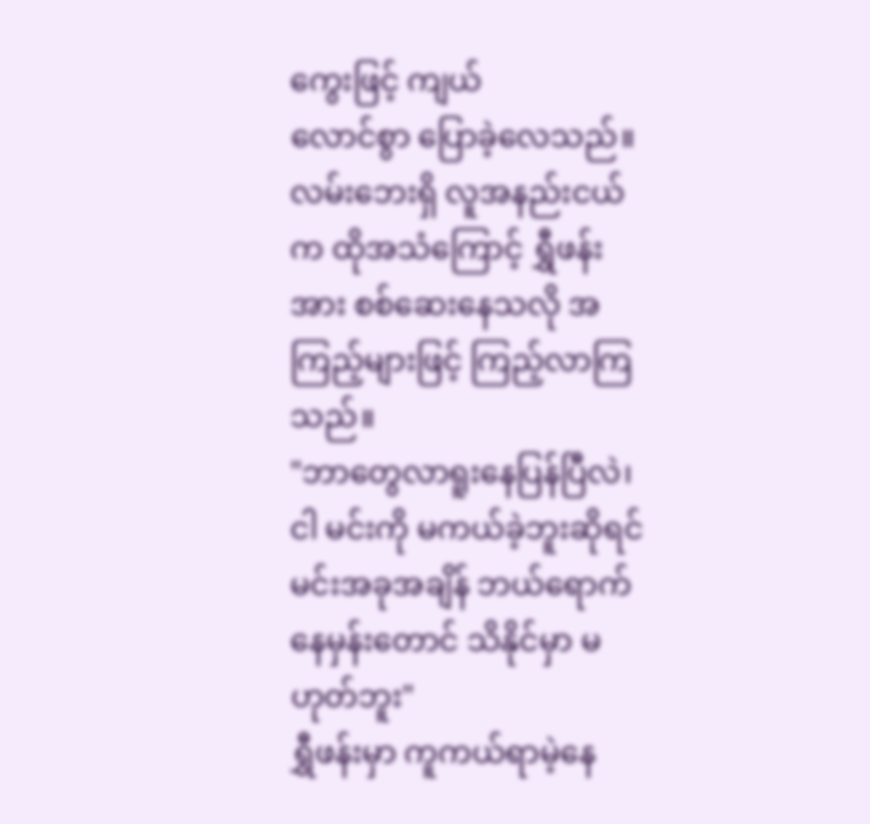ကွေးဖြင့် ကျယ်
လောင်စွာ ပြောခဲ့လေသည်။ လမ်းဘေးရှိ လူအနည်းငယ်က ထိုအသံကြောင့် ရွှီဖန်းအား စစ်ဆေးနေသလို အကြည့်များဖြင့် ကြည့်လာကြသည်။
"ဘာတွေလာရူးနေပြန်ပြီလဲ၊ ငါ မင်းကို မကယ်ခဲ့ဘူးဆိုရင် မင်းအခုအချိန် ဘယ်ရောက်နေမှန်းတောင် သိနိုင်မှာ မဟုတ်ဘူး"
ရွှီဖန်းမှာ ကူကယ်ရာမဲ့နေ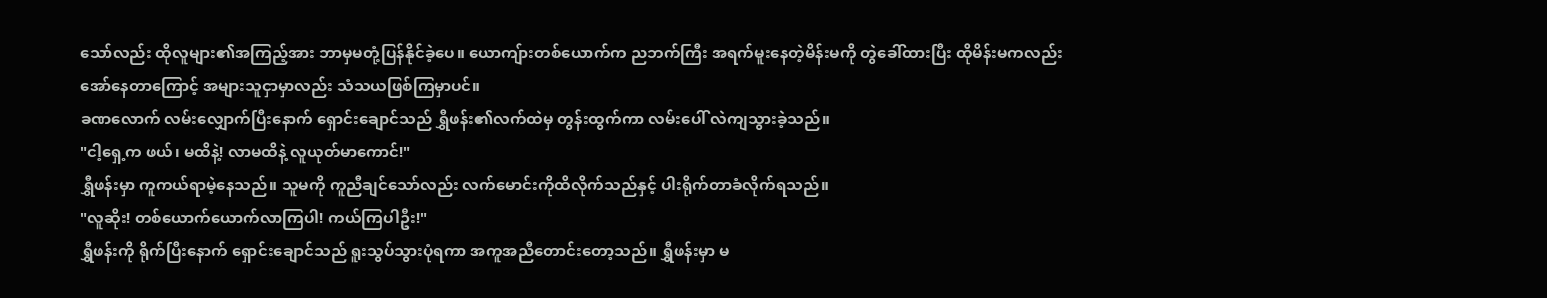သော်လည်း ထိုလူများ၏အကြည့်အား ဘာမှမတုံ့ပြန်နိုင်ခဲ့ပေ။ ယောကျ်ားတစ်ယောက်က ညဘက်ကြီး အရက်မူးနေတဲ့မိန်းမကို တွဲခေါ်ထားပြီး ထိုမိန်းမကလည်း အော်နေတာကြောင့် အများသူငှာမှာလည်း သံသယဖြစ်ကြမှာပင်။
ခဏလောက် လမ်းလျှောက်ပြီးနောက် ရှောင်းချောင်သည် ရွှီဖန်း၏လက်ထဲမှ တွန်းထွက်ကာ လမ်းပေါ် လဲကျသွားခဲ့သည်။
"ငါ့ရှေ့က ဖယ်၊ မထိနဲ့! လာမထိနဲ့ လူယုတ်မာကောင်!"
ရွှီဖန်းမှာ ကူကယ်ရာမဲ့နေသည်။ သူမကို ကူညီချင်သော်လည်း လက်မောင်းကိုထိလိုက်သည်နှင့် ပါးရိုက်တာခံလိုက်ရသည်။
"လူဆိုး! တစ်ယောက်ယောက်လာကြပါ! ကယ်ကြပါဦး!"
ရွှီဖန်းကို ရိုက်ပြီးနောက် ရှောင်းချောင်သည် ရူးသွပ်သွားပုံရကာ အကူအညီတောင်းတော့သည်။ ရွှီဖန်းမှာ မ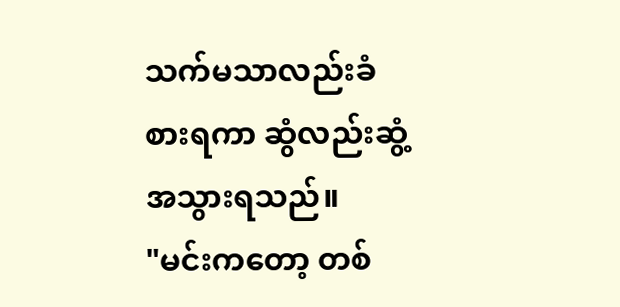သက်မသာလည်းခံစားရကာ ဆွံလည်းဆွံ့အသွားရသည်။
"မင်းကတော့ တစ်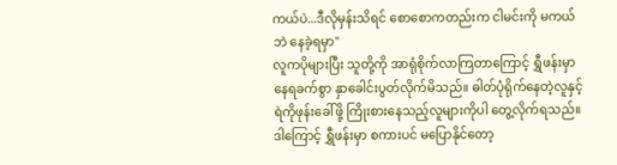ကယ်ပဲ...ဒီလိုမှန်းသိရင် စောစောကတည်းက ငါမင်းကို မကယ်ဘဲ နေခဲ့ရမှာ"
လူကပိုများပြီး သူတို့ကို အာရုံစိုက်လာကြတာကြောင့် ရွှီဖန်းမှာ နေရခက်စွာ နှာခေါင်းပွတ်လိုက်မိသည်။ ဓါတ်ပုံရိုက်နေတဲ့လူနှင့် ရဲကိုဖုန်းခေါ်ဖို့ ကြိုးစားနေသည့်လူများကိုပါ တွေ့လိုက်ရသည်။ ဒါကြောင့် ရွှီဖန်းမှာ စကားပင် မပြောနိုင်တော့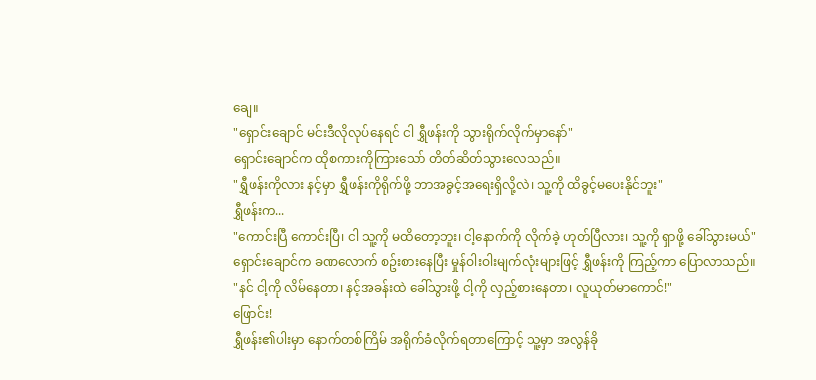ချေ။
"ရှောင်းချောင် မင်းဒီလိုလုပ်နေရင် ငါ ရွှီဖန်းကို သွားရိုက်လိုက်မှာနော်"
ရှောင်းချောင်က ထိုစကားကိုကြားသော် တိတ်ဆိတ်သွားလေသည်။
"ရွှီဖန်းကိုလား နင့်မှာ ရွှီဖန်းကိုရိုက်ဖို့ ဘာအခွင့်အရေးရှိလို့လဲ၊ သူ့ကို ထိခွင့်မပေးနိုင်ဘူး"
ရွှီဖန်းက...
"ကောင်းပြီ ကောင်းပြီ၊ ငါ သူ့ကို မထိတော့ဘူး၊ ငါ့နောက်ကို လိုက်ခဲ့ ဟုတ်ပြီလား၊ သူ့ကို ရှာဖို့ ခေါ်သွားမယ်"
ရှောင်းချောင်က ခဏလောက် စဥ်းစားနေပြီး မှုန်ဝါးဝါးမျက်လုံးများဖြင့် ရွှီဖန်းကို ကြည့်ကာ ပြောလာသည်။
"နင် ငါ့ကို လိမ်နေတာ၊ နင့်အခန်းထဲ ခေါ်သွားဖို့ ငါ့ကို လှည့်စားနေတာ၊ လူယုတ်မာကောင်!"
ဖြောင်း!
ရွှီဖန်း၏ပါးမှာ နောက်တစ်ကြိမ် အရိုက်ခံလိုက်ရတာကြောင့် သူ့မှာ အလွန်ခို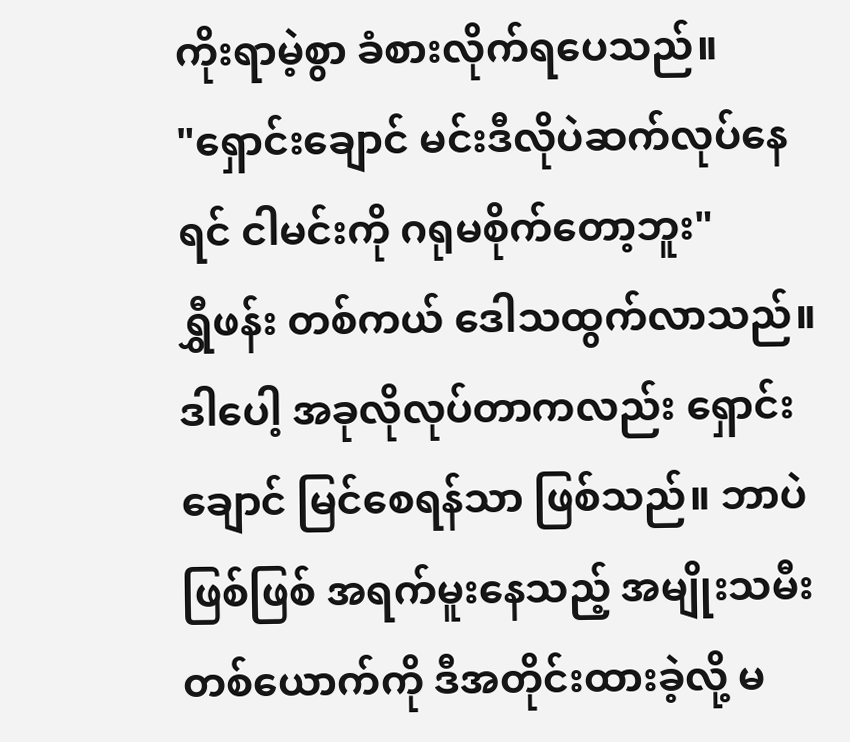ကိုးရာမဲ့စွာ ခံစားလိုက်ရပေသည်။
"ရှောင်းချောင် မင်းဒီလိုပဲဆက်လုပ်နေရင် ငါမင်းကို ဂရုမစိုက်တော့ဘူး"
ရွှီဖန်း တစ်ကယ် ဒေါသထွက်လာသည်။ ဒါပေါ့ အခုလိုလုပ်တာကလည်း ရှောင်းချောင် မြင်စေရန်သာ ဖြစ်သည်။ ဘာပဲဖြစ်ဖြစ် အရက်မူးနေသည့် အမျိုးသမီးတစ်ယောက်ကို ဒီအတိုင်းထားခဲ့လို့ မ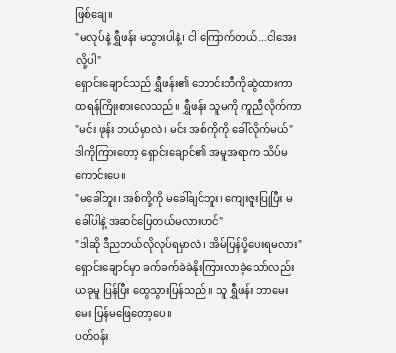ဖြစ်ချေ။
"မလုပ်နဲ့ ရွှီဖန်း မသွားပါနဲ့၊ ငါ ကြောက်တယ်...ငါအေးလို့ပါ"
ရှောင်းချောင်သည် ရွှီဖန်း၏ ဘောင်းဘီကိုဆွဲထားကာ ထရန်ကြိုးစားလေသည်။ ရွှီဖန်း သူမကို ကူညီလိုက်ကာ
"မင်း ဖုန်း ဘယ်မှာလဲ၊ မင်း အစ်ကိုကို ခေါ်လိုက်မယ်"
ဒါကိုကြားတော့ ရှောင်းချောင်၏ အမူအရာက သိပ်မကောင်းပေ။
"မခေါ်ဘူး၊ အစ်ကို့ကို မခေါ်ချင်ဘူး၊ ကျေးဇူးပြုပြီး မခေါ်ပါနဲ့ အဆင်ပြေတယ်မလားဟင်"
"ဒါဆို ဒီညဘယ်လိုလုပ်ရမှာလဲ၊ အိမ်ပြန်ပို့ပေးရမလား"
ရှောင်းချောင်မှာ ခက်ခက်ခဲခဲနိုးကြားလာခဲ့သော်လည်း ယခုမူ ပြန်ပြီး ထွေသွားပြန်သည်။ သူ ရွှီဖန်း ဘာမေးမေး ပြန်မဖြေတော့ပေ။
ပတ်ဝန်း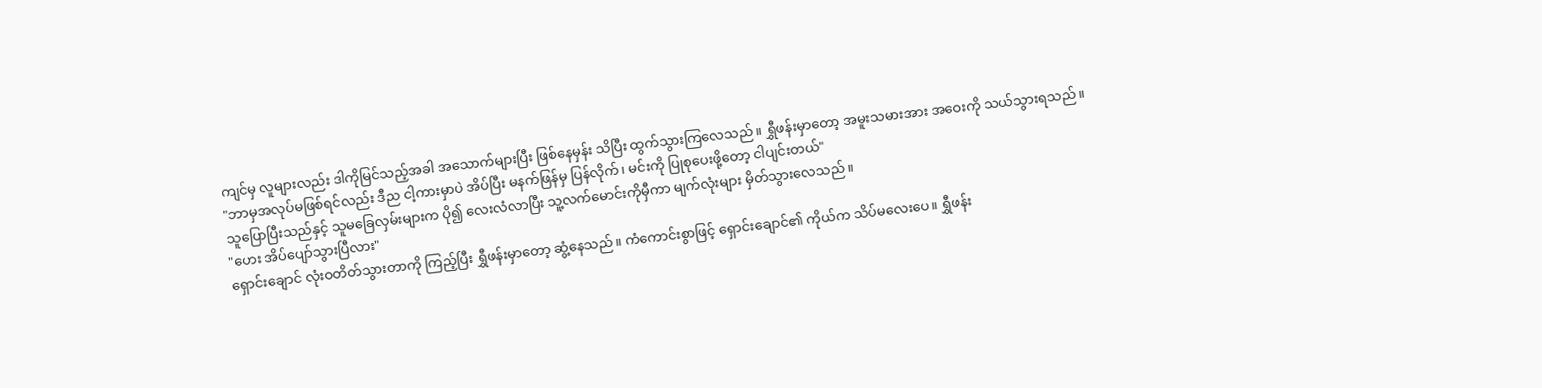ကျင်မှ လူများလည်း ဒါကိုမြင်သည့်အခါ အသောက်များပြီး ဖြစ်နေမှန်း သိပြီး ထွက်သွားကြလေသည်။ ရွှီဖန်းမှာတော့ အမူးသမားအား အဝေးကို သယ်သွားရသည်။
"ဘာမှအလုပ်မဖြစ်ရင်လည်း ဒီည ငါ့ကားမှာပဲ အိပ်ပြီး မနက်ဖြန်မှ ပြန်လိုက်၊ မင်းကို ပြုစုပေးဖို့တော့ ငါပျင်းတယ်"
သူပြောပြီးသည်နှင့် သူမခြေလှမ်းများက ပို၍ လေးလံလာပြီး သူ့လက်မောင်းကိုမှီကာ မျက်လုံးများ မှိတ်သွားလေသည်။
"ဟေး အိပ်ပျော်သွားပြီလား"
ရှောင်းချောင် လုံးဝတိတ်သွားတာကို ကြည့်ပြီး ရွှီဖန်းမှာတော့ ဆွံ့နေသည်။ ကံကောင်းစွာဖြင့် ရှောင်းချောင်၏ ကိုယ်က သိပ်မလေးပေ။ ရွှီဖန်း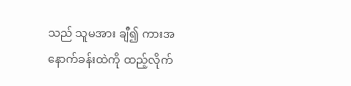သည် သူမအား ချီ၍ ကားအနောက်ခန်းထဲကို ထည့်လိုက်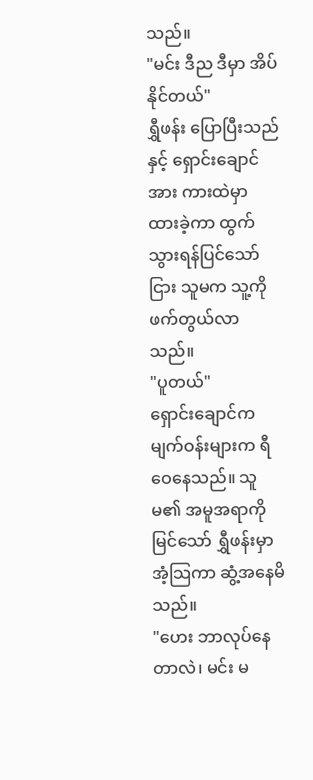သည်။
"မင်း ဒီည ဒီမှာ အိပ်နိုင်တယ်"
ရွှီဖန်း ပြောပြီးသည်နှင့် ရှောင်းချောင်အား ကားထဲမှာ ထားခဲ့ကာ ထွက်သွားရန်ပြင်သော်ငြား သူမက သူ့ကို ဖက်တွယ်လာသည်။
"ပူတယ်"
ရှောင်းချောင်က မျက်ဝန်းများက ရီဝေနေသည်။ သူမ၏ အမူအရာကို မြင်သော် ရွှီဖန်းမှာ အံ့သြကာ ဆွံ့အနေမိသည်။
"ဟေး ဘာလုပ်နေတာလဲ၊ မင်း မ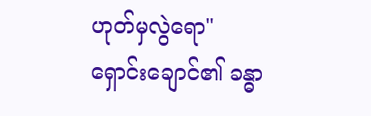ဟုတ်မှလွဲရော"
ရှောင်းချောင်၏ ခန္ဓာ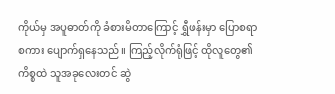ကိုယ်မှ အပူဓာတ်ကို ခံစားမိတာကြောင့် ရွှီဖန်းမှာ ပြောစရာစကား ပျောက်ရှနေသည်။ ကြည့်လိုက်ရုံဖြင့် ထိုလူတွေ၏ ကိစ္စထဲ သူအခုလေးတင် ဆွဲ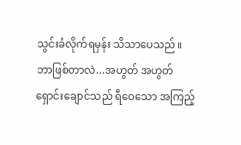သွင်းခံလိုက်ရမှန်း သိသာပေသည်။
ဘာဖြစ်တာလဲ...အဟွတ် အဟွတ်
ရှောင်းချောင်သည် ရီဝေသော အကြည့်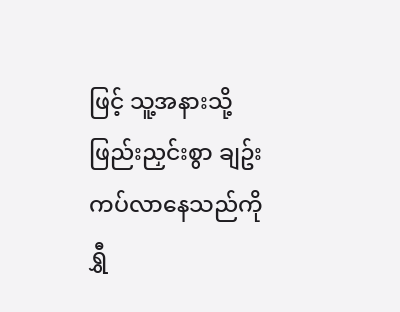ဖြင့် သူ့အနားသို့ ဖြည်းညှင်းစွာ ချဥ်းကပ်လာနေသည်ကို ရွှီ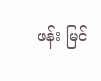ဖန်း မြင်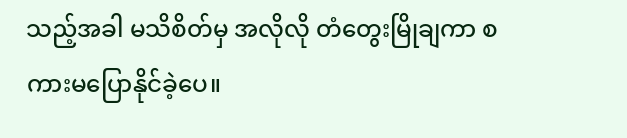သည့်အခါ မသိစိတ်မှ အလိုလို တံတွေးမြိုချကာ စကားမပြောနိုင်ခဲ့ပေ။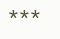***